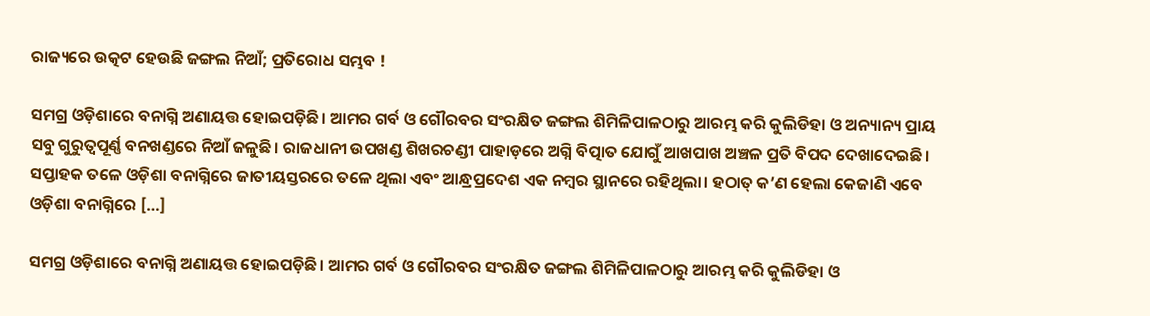ରାଜ୍ୟରେ ଉତ୍କଟ ହେଉଛି ଜଙ୍ଗଲ ନିଆଁ; ପ୍ରତିରୋଧ ସମ୍ଭବ !

ସମଗ୍ର ଓଡ଼ିଶାରେ ବନାଗ୍ନି ଅଣାୟତ୍ତ ହୋଇପଡ଼ିଛି। ଆମର ଗର୍ବ ଓ ଗୌରବର ସଂରକ୍ଷିତ ଜଙ୍ଗଲ ଶିମିଳିପାଳଠାରୁ ଆରମ୍ଭ କରି କୁଲିଡିହା ଓ ଅନ୍ୟାନ୍ୟ ପ୍ରାୟ ସବୁ ଗୁରୁତ୍ୱପୂର୍ଣ୍ଣ ବନଖଣ୍ଡରେ ନିଆଁ ଜଳୁଛି। ରାଜଧାନୀ ଉପଖଣ୍ଡ ଶିଖରଚଣ୍ଡୀ ପାହାଡ଼ରେ ଅଗ୍ନି ବିତ୍ପାତ ଯୋଗୁଁ ଆଖପାଖ ଅଞ୍ଚଳ ପ୍ରତି ବିପଦ ଦେଖାଦେଇଛି। ସପ୍ତାହକ ତଳେ ଓଡ଼ିଶା ବନାଗ୍ନିରେ ଜାତୀୟସ୍ତରରେ ତଳେ ଥିଲା ଏବଂ ଆନ୍ଧ୍ରପ୍ରଦେଶ ଏକ ନମ୍ବର ସ୍ଥାନରେ ରହିଥିଲା। ହଠାତ୍‌‌ କ’ଣ ହେଲା କେଜାଣି ଏବେ ଓଡ଼ିଶା ବନାଗ୍ନିରେ […]

ସମଗ୍ର ଓଡ଼ିଶାରେ ବନାଗ୍ନି ଅଣାୟତ୍ତ ହୋଇପଡ଼ିଛି। ଆମର ଗର୍ବ ଓ ଗୌରବର ସଂରକ୍ଷିତ ଜଙ୍ଗଲ ଶିମିଳିପାଳଠାରୁ ଆରମ୍ଭ କରି କୁଲିଡିହା ଓ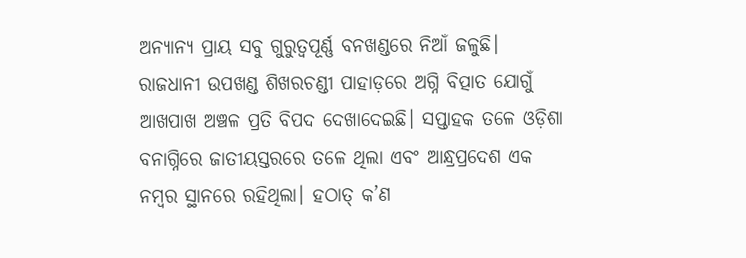ଅନ୍ୟାନ୍ୟ ପ୍ରାୟ ସବୁ ଗୁରୁତ୍ୱପୂର୍ଣ୍ଣ ବନଖଣ୍ଡରେ ନିଆଁ ଜଳୁଛି। ରାଜଧାନୀ ଉପଖଣ୍ଡ ଶିଖରଚଣ୍ଡୀ ପାହାଡ଼ରେ ଅଗ୍ନି ବିତ୍ପାତ ଯୋଗୁଁ ଆଖପାଖ ଅଞ୍ଚଳ ପ୍ରତି ବିପଦ ଦେଖାଦେଇଛି। ସପ୍ତାହକ ତଳେ ଓଡ଼ିଶା ବନାଗ୍ନିରେ ଜାତୀୟସ୍ତରରେ ତଳେ ଥିଲା ଏବଂ ଆନ୍ଧ୍ରପ୍ରଦେଶ ଏକ ନମ୍ବର ସ୍ଥାନରେ ରହିଥିଲା। ହଠାତ୍‌‌ କ’ଣ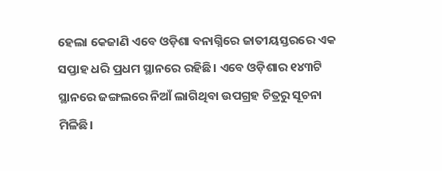ହେଲା କେଜାଣି ଏବେ ଓଡ଼ିଶା ବନାଗ୍ନିରେ ଜାତୀୟସ୍ତରରେ ଏକ ସପ୍ତାହ ଧରି ପ୍ରଧମ ସ୍ଥାନରେ ରହିଛି। ଏବେ ଓଡ଼ିଶାର ୧୪୩ଟି ସ୍ଥାନରେ ଜଙ୍ଗଲରେ ନିଆଁ ଲାଗିଥିବା ଉପଗ୍ରହ ଚିତ୍ରରୁ ସୂଚନା ମିଳିଛି।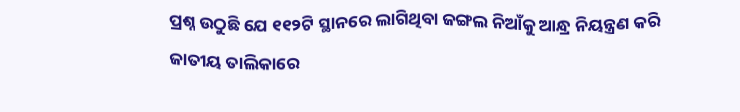ପ୍ରଶ୍ନ ଉଠୁଛି ଯେ ୧୧୨ଟି ସ୍ଥାନରେ ଲାଗିଥିବା ଜଙ୍ଗଲ ନିଆଁକୁ ଆନ୍ଧ୍ର ନିୟନ୍ତ୍ରଣ କରି ଜାତୀୟ ତାଲିକାରେ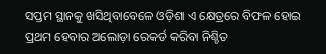ସପ୍ତମ ସ୍ଥାନକୁ ଖସିଥିବାବେଳେ ଓଡ଼ିଶା ଏ କ୍ଷେତ୍ରରେ ବିଫଳ ହୋଇ ପ୍ରଥମ ହେବାର ଅଲୋଡ଼ା ରେକର୍ଡ କରିବା ନିଶ୍ଚିତ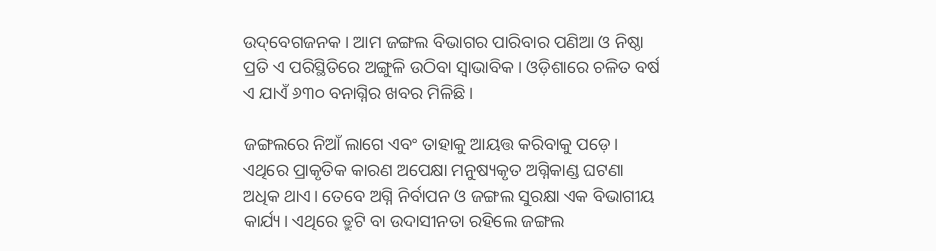ଉଦ୍‌‌ବେଗଜନକ। ଆମ ଜଙ୍ଗଲ ବିଭାଗର ପାରିବାର ପଣିଆ ଓ ନିଷ୍ଠା ପ୍ରତି ଏ ପରିସ୍ଥିତିରେ ଅଙ୍ଗୁଳି ଉଠିବା ସ୍ୱାଭାବିକ। ଓଡ଼ିଶାରେ ଚଳିତ ବର୍ଷ ଏ ଯାଏଁ ୬୩୦ ବନାଗ୍ନିର ଖବର ମିଳିଛି।

ଜଙ୍ଗଲରେ ନିଆଁ ଲାଗେ ଏବଂ ତାହାକୁ ଆୟତ୍ତ କରିବାକୁ ପଡ଼େ। ଏଥିରେ ପ୍ରାକୃତିକ କାରଣ ଅପେକ୍ଷା ମନୁଷ୍ୟକୃତ ଅଗ୍ନିକାଣ୍ଡ ଘଟଣା ଅଧିକ ଥାଏ। ତେବେ ଅଗ୍ନି ନିର୍ବାପନ ଓ ଜଙ୍ଗଲ ସୁରକ୍ଷା ଏକ ବିଭାଗୀୟ କାର୍ଯ୍ୟ। ଏଥିରେ ତ୍ରୁଟି ବା ଉଦାସୀନତା ରହିଲେ ଜଙ୍ଗଲ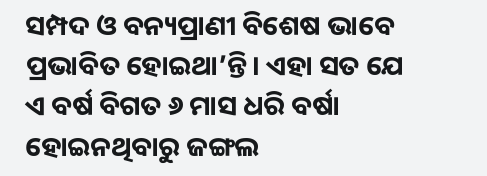ସମ୍ପଦ ଓ ବନ୍ୟପ୍ରାଣୀ ବିଶେଷ ଭାବେ ପ୍ରଭାବିତ ହୋଇଥା’ନ୍ତି। ଏହା ସତ ଯେ ଏ ବର୍ଷ ବିଗତ ୬ ମାସ ଧରି ବର୍ଷା ହୋଇନଥିବାରୁ ଜଙ୍ଗଲ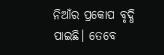ନିଆଁର ପ୍ରକୋପ ବୃଦ୍ଧି ପାଇଛି। ତେବେ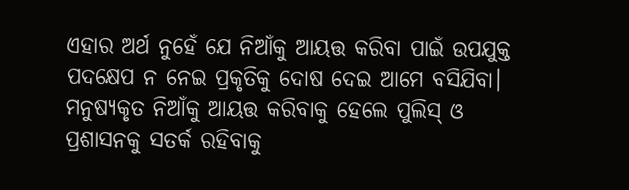ଏହାର ଅର୍ଥ ନୁହେଁ ଯେ ନିଆଁକୁ ଆୟତ୍ତ କରିବା ପାଇଁ ଉପଯୁକ୍ତ ପଦକ୍ଷେପ ନ ନେଇ ପ୍ରକୃତିକୁ ଦୋଷ ଦେଇ ଆମେ ବସିଯିବା। ମନୁଷ୍ୟକୃତ ନିଆଁକୁ ଆୟତ୍ତ କରିବାକୁ ହେଲେ ପୁଲିସ୍‌‌ ଓ ପ୍ରଶାସନକୁ ସତର୍କ ରହିବାକୁ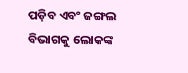ପଡ଼ିବ ଏବଂ ଜଙ୍ଗଲ ବିଭାଗକୁ ଲୋକଙ୍କ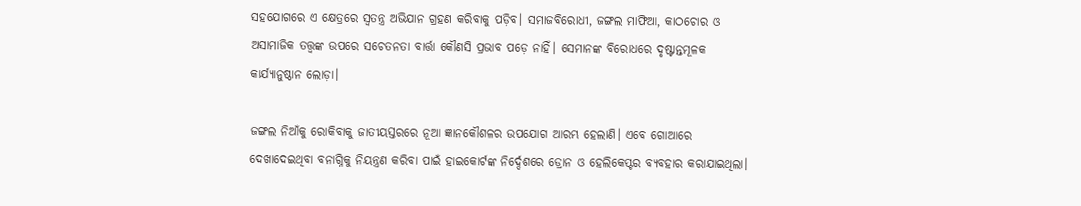ସହଯୋଗରେ ଏ କ୍ଷେତ୍ରରେ ସ୍ୱତନ୍ତ୍ର ଅଭିଯାନ ଗ୍ରହଣ କରିବାକୁ ପଡ଼ିବ। ସମାଜବିରୋଧୀ, ଜଙ୍ଗଲ ମାଫିଆ, କାଠଚୋର ଓ ଅସାମାଜିକ ତତ୍ତ୍ୱଙ୍କ ଉପରେ ସଚେତନତା ବାର୍ତ୍ତା କୌଣସି ପ୍ରଭାବ ପଡ଼େ ନାହିଁ। ସେମାନଙ୍କ ବିରୋଧରେ ଦୃଷ୍ଟାନ୍ତମୂଳକ କାର୍ଯ୍ୟାନୁଷ୍ଠାନ ଲୋଡ଼ା।

ଜଙ୍ଗଲ ନିଆଁକୁ ରୋକିବାକୁ ଜାତୀୟସ୍ତରରେ ନୂଆ ଜ୍ଞାନକୌଶଳର ଉପଯୋଗ ଆରମ୍ଭ ହେଲାଣି। ଏବେ ଗୋଆରେ ଦେଖାଦେଇଥିବା ବନାଗ୍ନିକୁ ନିୟନ୍ତ୍ରଣ କରିବା ପାଇଁ ହାଇକୋର୍ଟଙ୍କ ନିର୍ଦ୍ଦେଶରେ ଡ୍ରୋନ ଓ ହେଲିକେପ୍ଟର ବ୍ୟବହାର କରାଯାଇଥିଲା।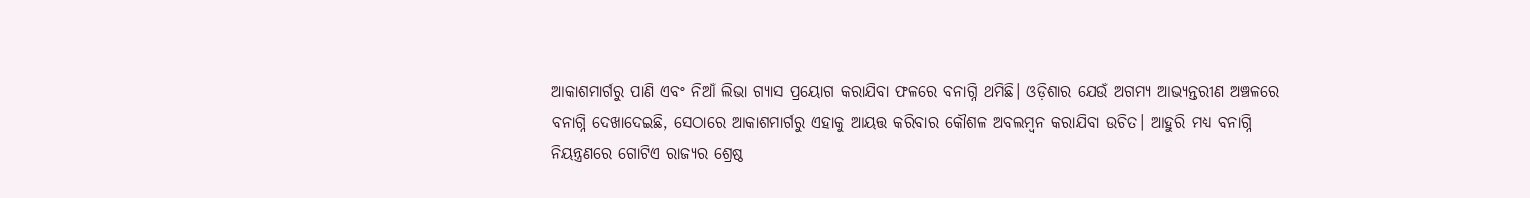ଆକାଶମାର୍ଗରୁ ପାଣି ଏବଂ ନିଆଁ ଲିଭା ଗ୍ୟାସ ପ୍ରୟୋଗ କରାଯିବା ଫଳରେ ବନାଗ୍ନି ଥମିଛି। ଓଡ଼ିଶାର ଯେଉଁ ଅଗମ୍ୟ ଆଭ୍ୟନ୍ତରୀଣ ଅଞ୍ଚଳରେ ବନାଗ୍ନି ଦେଖାଦେଇଛି, ସେଠାରେ ଆକାଶମାର୍ଗରୁ ଏହାକୁ ଆୟତ୍ତ କରିବାର କୌଶଳ ଅବଲମ୍ବନ କରାଯିବା ଉଚିତ। ଆହୁରି ମଧ୍ୟ ବନାଗ୍ନି ନିୟନ୍ତ୍ରଣରେ ଗୋଟିଏ ରାଜ୍ୟର ଶ୍ରେଷ୍ଠ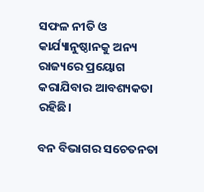ସଫଳ ନୀତି ଓ କାର୍ଯ୍ୟାନୁଷ୍ଠାନକୁ ଅନ୍ୟ ରାଜ୍ୟରେ ପ୍ରୟୋଗ କରାଯିବାର ଆବଶ୍ୟକତା ରହିଛି।

ବନ ବିଭାଗର ସଚେତନତା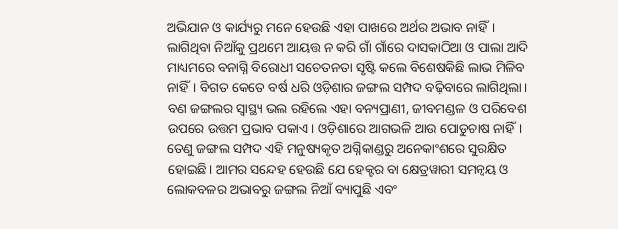ଅଭିଯାନ ଓ କାର୍ଯ୍ୟରୁ ମନେ ହେଉଛି ଏହା ପାଖରେ ଅର୍ଥର ଅଭାବ ନାହିଁ। ଲାଗିଥିବା ନିଆଁକୁ ପ୍ରଥମେ ଆୟତ୍ତ ନ କରି ଗାଁ ଗାଁରେ ଦାସକାଠିଆ ଓ ପାଲା ଆଦି ମାଧ୍ୟମରେ ବନାଗ୍ନି ବିରୋଧୀ ସଚେତନତା ସୃଷ୍ଟି କଲେ ବିଶେଷକିଛି ଲାଭ ମିଳିବ ନାହିଁ। ବିଗତ କେତେ ବର୍ଷ ଧରି ଓଡ଼ିଶାର ଜଙ୍ଗଲ ସମ୍ପଦ ବଢ଼ିବାରେ ଲାଗିଥିଲା। ବଣ ଜଙ୍ଗଲର ସ୍ୱାସ୍ଥ୍ୟ ଭଲ ରହିଲେ ଏହା ବନ୍ୟପ୍ରାଣୀ, ଜୀବମଣ୍ଡଳ ଓ ପରିବେଶ ଉପରେ ଉତ୍ତମ ପ୍ରଭାବ ପକାଏ। ଓଡ଼ିଶାରେ ଆଗଭଳି ଆଉ ପୋଡୁଚାଷ ନାହିଁ। ତେଣୁ ଜଙ୍ଗଲ ସମ୍ପଦ ଏହି ମନୁଷ୍ୟକୃତ ଅଗ୍ନିକାଣ୍ଡରୁ ଅନେକାଂଶରେ ସୁରକ୍ଷିତ ହୋଇଛି। ଆମର ସନ୍ଦେହ ହେଉଛି ଯେ ହେକ୍ଟର ବା କ୍ଷେତ୍ରୱାରୀ ସମନ୍ୱୟ ଓ ଲୋକବଳର ଅଭାବରୁ ଜଙ୍ଗଲ ନିଆଁ ବ୍ୟାପୁଛି ଏବଂ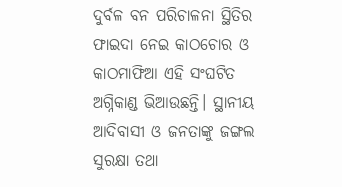ଦୁର୍ବଳ ବନ ପରିଚାଳନା ସ୍ଥିତିର ଫାଇଦା ନେଇ କାଠଚୋର ଓ କାଠମାଫିଆ ଏହି ସଂଘଟିତ ଅଗ୍ନିକାଣ୍ଡ ଭିଆଉଛନ୍ତି। ସ୍ଥାନୀୟ ଆଦିବାସୀ ଓ ଜନତାଙ୍କୁ ଜଙ୍ଗଲ ସୁରକ୍ଷା ତଥା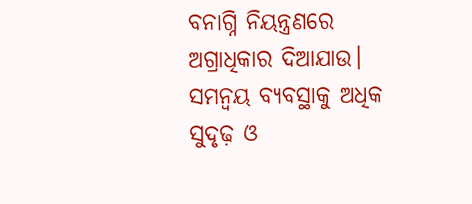ବନାଗ୍ନି ନିୟନ୍ତ୍ରଣରେ ଅଗ୍ରାଧିକାର ଦିଆଯାଉ। ସମନ୍ୱୟ ବ୍ୟବସ୍ଥାକୁ ଅଧିକ ସୁଦୃଢ଼ ଓ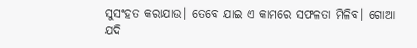ସୁସଂହତ କରାଯାଉ। ତେବେ ଯାଇ ଏ କାମରେ ସଫଳତା ମିଳିବ। ଗୋଆ ଯଦି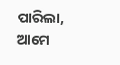ପାରିଲା, ଆମେ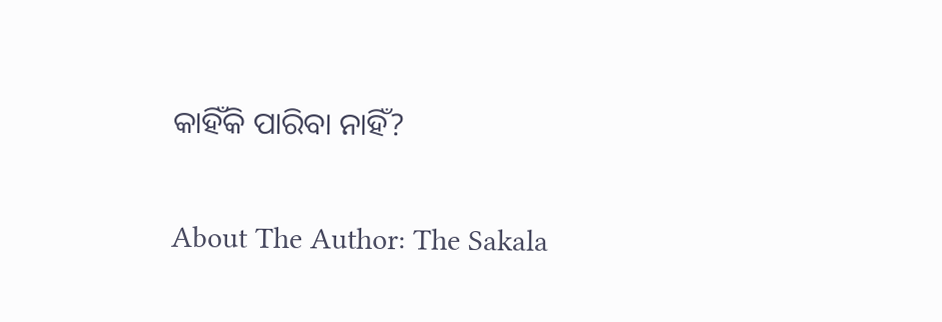କାହିଁକି ପାରିବା ନାହିଁ?

About The Author: The Sakala